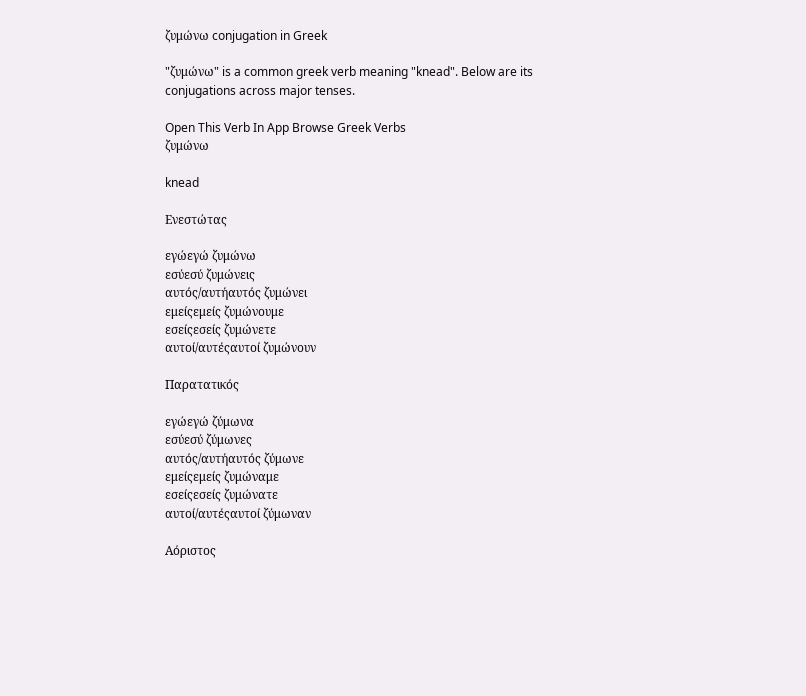ζυμώνω conjugation in Greek

"ζυμώνω" is a common greek verb meaning "knead". Below are its conjugations across major tenses.

Open This Verb In App Browse Greek Verbs
ζυμώνω

knead

Ενεστώτας

εγώεγώ ζυμώνω
εσύεσύ ζυμώνεις
αυτός/αυτήαυτός ζυμώνει
εμείςεμείς ζυμώνουμε
εσείςεσείς ζυμώνετε
αυτοί/αυτέςαυτοί ζυμώνουν

Παρατατικός

εγώεγώ ζύμωνα
εσύεσύ ζύμωνες
αυτός/αυτήαυτός ζύμωνε
εμείςεμείς ζυμώναμε
εσείςεσείς ζυμώνατε
αυτοί/αυτέςαυτοί ζύμωναν

Αόριστος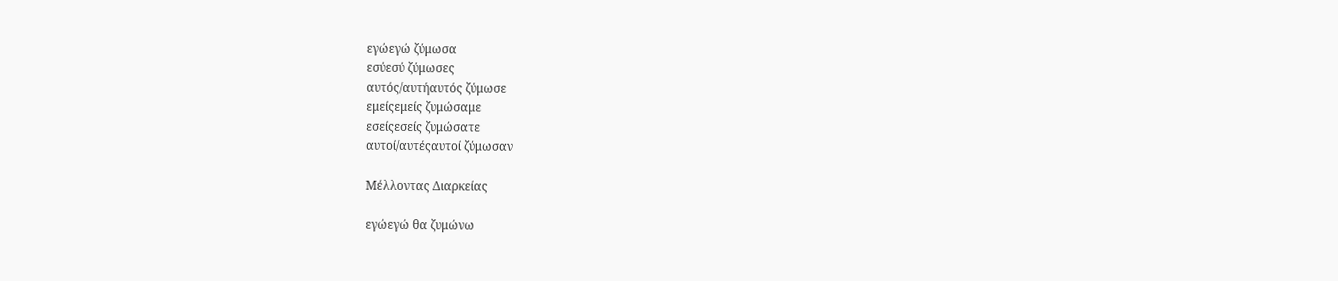εγώεγώ ζύμωσα
εσύεσύ ζύμωσες
αυτός/αυτήαυτός ζύμωσε
εμείςεμείς ζυμώσαμε
εσείςεσείς ζυμώσατε
αυτοί/αυτέςαυτοί ζύμωσαν

Μέλλοντας Διαρκείας

εγώεγώ θα ζυμώνω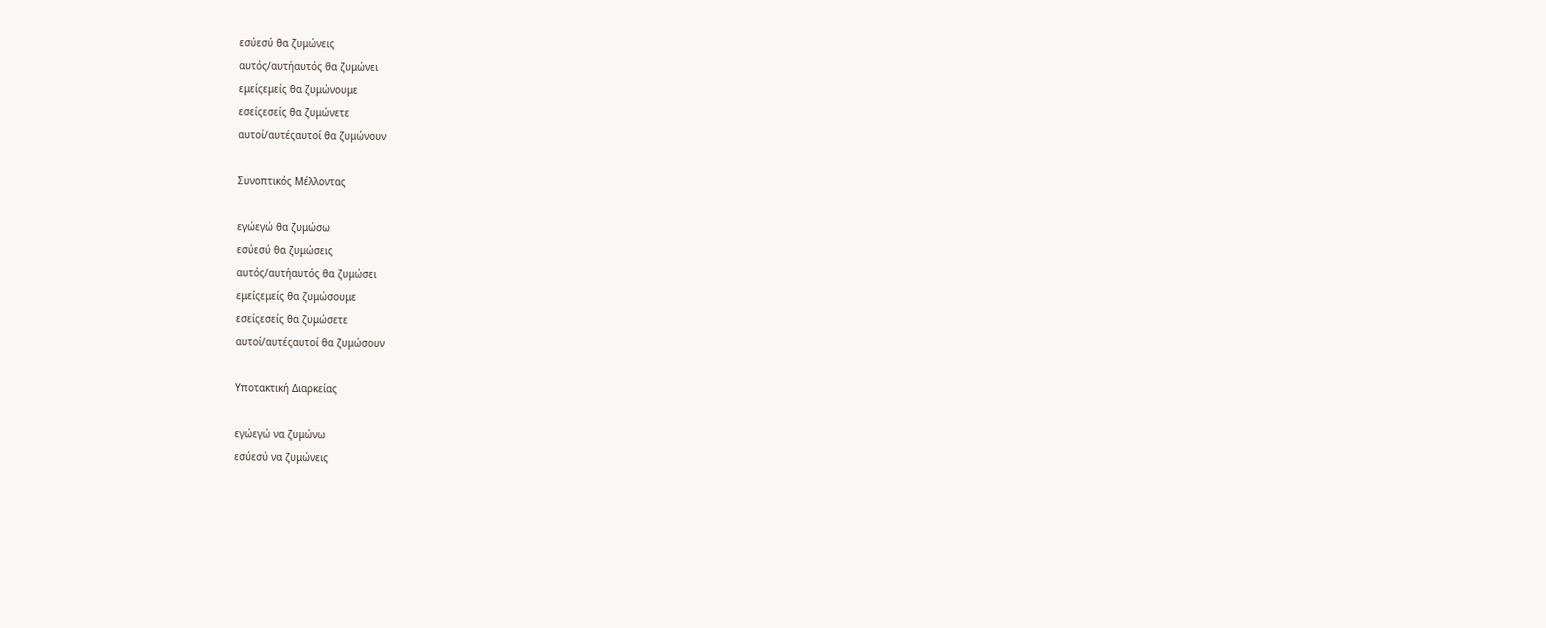εσύεσύ θα ζυμώνεις
αυτός/αυτήαυτός θα ζυμώνει
εμείςεμείς θα ζυμώνουμε
εσείςεσείς θα ζυμώνετε
αυτοί/αυτέςαυτοί θα ζυμώνουν

Συνοπτικός Μέλλοντας

εγώεγώ θα ζυμώσω
εσύεσύ θα ζυμώσεις
αυτός/αυτήαυτός θα ζυμώσει
εμείςεμείς θα ζυμώσουμε
εσείςεσείς θα ζυμώσετε
αυτοί/αυτέςαυτοί θα ζυμώσουν

Υποτακτική Διαρκείας

εγώεγώ να ζυμώνω
εσύεσύ να ζυμώνεις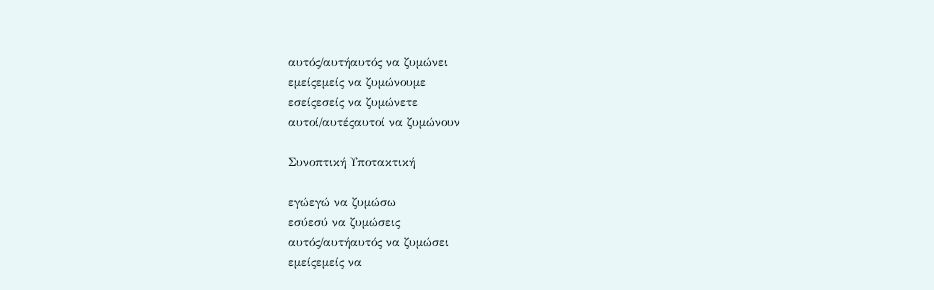αυτός/αυτήαυτός να ζυμώνει
εμείςεμείς να ζυμώνουμε
εσείςεσείς να ζυμώνετε
αυτοί/αυτέςαυτοί να ζυμώνουν

Συνοπτική Υποτακτική

εγώεγώ να ζυμώσω
εσύεσύ να ζυμώσεις
αυτός/αυτήαυτός να ζυμώσει
εμείςεμείς να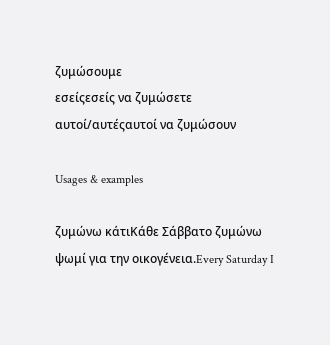ζυμώσουμε
εσείςεσείς να ζυμώσετε
αυτοί/αυτέςαυτοί να ζυμώσουν

Usages & examples

ζυμώνω κάτιΚάθε Σάββατο ζυμώνω ψωμί για την οικογένεια.Every Saturday I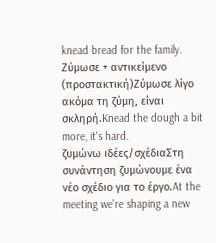knead bread for the family.
Ζύμωσε + αντικείμενο (προστακτική)Ζύμωσε λίγο ακόμα τη ζύμη, είναι σκληρή.Knead the dough a bit more, it's hard.
ζυμώνω ιδέες/σχέδιαΣτη συνάντηση ζυμώνουμε ένα νέο σχέδιο για το έργο.At the meeting we're shaping a new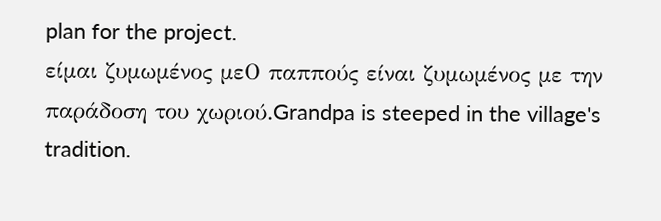plan for the project.
είμαι ζυμωμένος μεΟ παππούς είναι ζυμωμένος με την παράδοση του χωριού.Grandpa is steeped in the village's tradition.